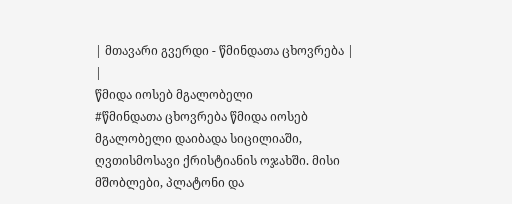| მთავარი გვერდი - წმინდათა ცხოვრება |
|
წმიდა იოსებ მგალობელი
#წმინდათა ცხოვრება წმიდა იოსებ მგალობელი დაიბადა სიცილიაში, ღვთისმოსავი ქრისტიანის ოჯახში. მისი მშობლები, პლატონი და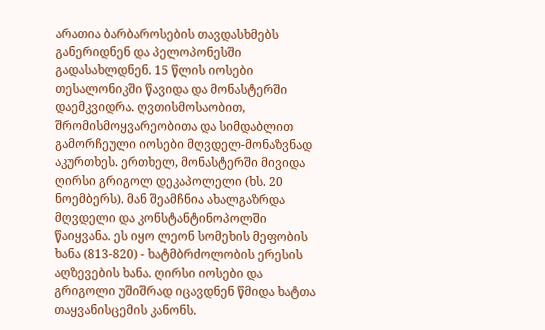არათია ბარბაროსების თავდასხმებს განერიდნენ და პელოპონესში გადასახლდნენ. 15 წლის იოსები თესალონიკში წავიდა და მონასტერში დაემკვიდრა. ღვთისმოსაობით, შრომისმოყვარეობითა და სიმდაბლით გამორჩეული იოსები მღვდელ-მონაზვნად აკურთხეს. ერთხელ, მონასტერში მივიდა ღირსი გრიგოლ დეკაპოლელი (ხს. 20 ნოემბერს). მან შეამჩნია ახალგაზრდა მღვდელი და კონსტანტინოპოლში წაიყვანა. ეს იყო ლეონ სომეხის მეფობის ხანა (813-820) - ხატმბრძოლობის ერესის აღზევების ხანა. ღირსი იოსები და გრიგოლი უშიშრად იცავდნენ წმიდა ხატთა თაყვანისცემის კანონს.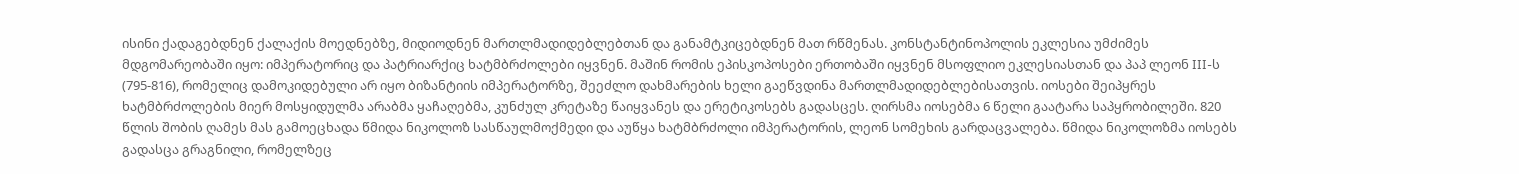ისინი ქადაგებდნენ ქალაქის მოედნებზე, მიდიოდნენ მართლმადიდებლებთან და განამტკიცებდნენ მათ რწმენას. კონსტანტინოპოლის ეკლესია უმძიმეს მდგომარეობაში იყო: იმპერატორიც და პატრიარქიც ხატმბრძოლები იყვნენ. მაშინ რომის ეპისკოპოსები ერთობაში იყვნენ მსოფლიო ეკლესიასთან და პაპ ლეონ III-ს (795-816), რომელიც დამოკიდებული არ იყო ბიზანტიის იმპერატორზე, შეეძლო დახმარების ხელი გაეწვდინა მართლმადიდებლებისათვის. იოსები შეიპყრეს ხატმბრძოლების მიერ მოსყიდულმა არაბმა ყაჩაღებმა, კუნძულ კრეტაზე წაიყვანეს და ერეტიკოსებს გადასცეს. ღირსმა იოსებმა 6 წელი გაატარა საპყრობილეში. 820 წლის შობის ღამეს მას გამოეცხადა წმიდა ნიკოლოზ სასწაულმოქმედი და აუწყა ხატმბრძოლი იმპერატორის, ლეონ სომეხის გარდაცვალება. წმიდა ნიკოლოზმა იოსებს გადასცა გრაგნილი, რომელზეც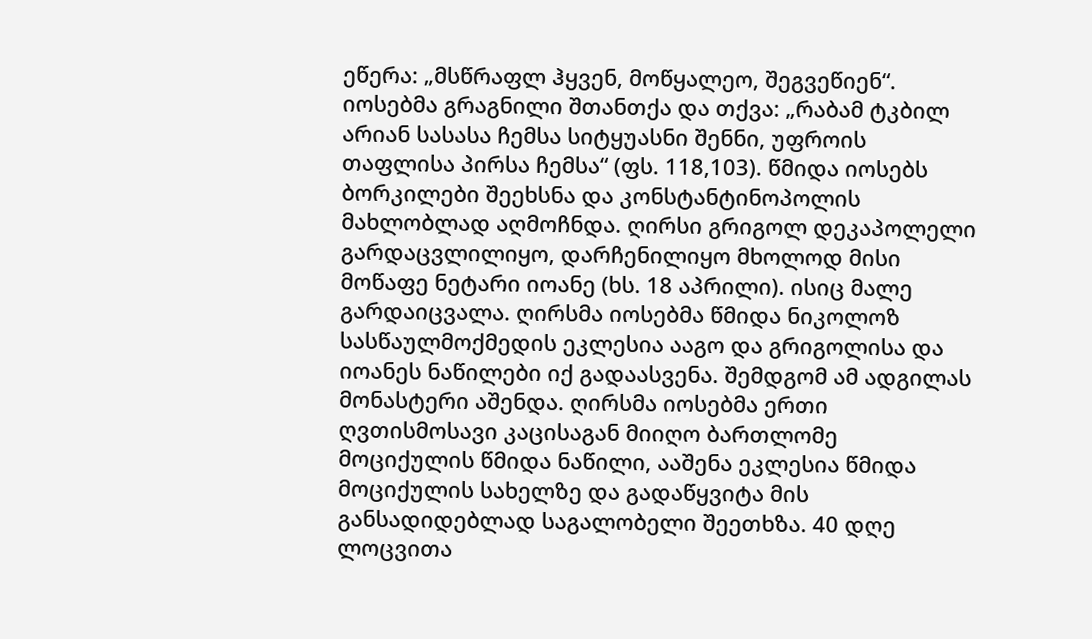ეწერა: „მსწრაფლ ჰყვენ, მოწყალეო, შეგვეწიენ“. იოსებმა გრაგნილი შთანთქა და თქვა: „რაბამ ტკბილ არიან სასასა ჩემსა სიტყუასნი შენნი, უფროის თაფლისა პირსა ჩემსა“ (ფს. 118,103). წმიდა იოსებს ბორკილები შეეხსნა და კონსტანტინოპოლის მახლობლად აღმოჩნდა. ღირსი გრიგოლ დეკაპოლელი გარდაცვლილიყო, დარჩენილიყო მხოლოდ მისი მოწაფე ნეტარი იოანე (ხს. 18 აპრილი). ისიც მალე გარდაიცვალა. ღირსმა იოსებმა წმიდა ნიკოლოზ სასწაულმოქმედის ეკლესია ააგო და გრიგოლისა და იოანეს ნაწილები იქ გადაასვენა. შემდგომ ამ ადგილას მონასტერი აშენდა. ღირსმა იოსებმა ერთი ღვთისმოსავი კაცისაგან მიიღო ბართლომე მოციქულის წმიდა ნაწილი, ააშენა ეკლესია წმიდა მოციქულის სახელზე და გადაწყვიტა მის განსადიდებლად საგალობელი შეეთხზა. 40 დღე ლოცვითა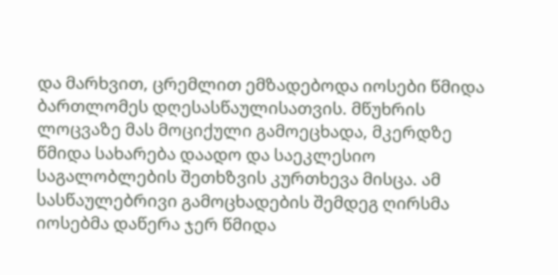და მარხვით, ცრემლით ემზადებოდა იოსები წმიდა ბართლომეს დღესასწაულისათვის. მწუხრის ლოცვაზე მას მოციქული გამოეცხადა, მკერდზე წმიდა სახარება დაადო და საეკლესიო საგალობლების შეთხზვის კურთხევა მისცა. ამ სასწაულებრივი გამოცხადების შემდეგ ღირსმა იოსებმა დაწერა ჯერ წმიდა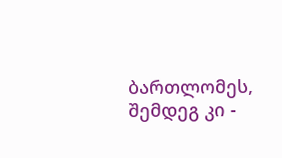ბართლომეს, შემდეგ კი -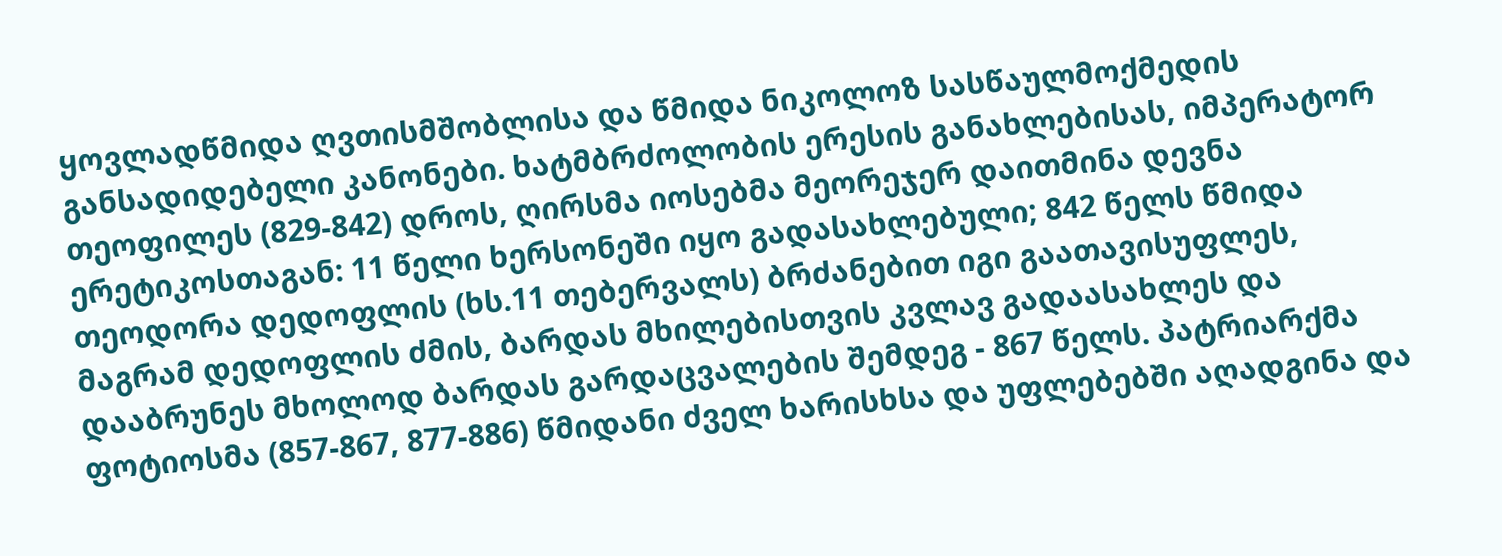ყოვლადწმიდა ღვთისმშობლისა და წმიდა ნიკოლოზ სასწაულმოქმედის განსადიდებელი კანონები. ხატმბრძოლობის ერესის განახლებისას, იმპერატორ თეოფილეს (829-842) დროს, ღირსმა იოსებმა მეორეჯერ დაითმინა დევნა ერეტიკოსთაგან: 11 წელი ხერსონეში იყო გადასახლებული; 842 წელს წმიდა თეოდორა დედოფლის (ხს.11 თებერვალს) ბრძანებით იგი გაათავისუფლეს, მაგრამ დედოფლის ძმის, ბარდას მხილებისთვის კვლავ გადაასახლეს და დააბრუნეს მხოლოდ ბარდას გარდაცვალების შემდეგ - 867 წელს. პატრიარქმა ფოტიოსმა (857-867, 877-886) წმიდანი ძველ ხარისხსა და უფლებებში აღადგინა და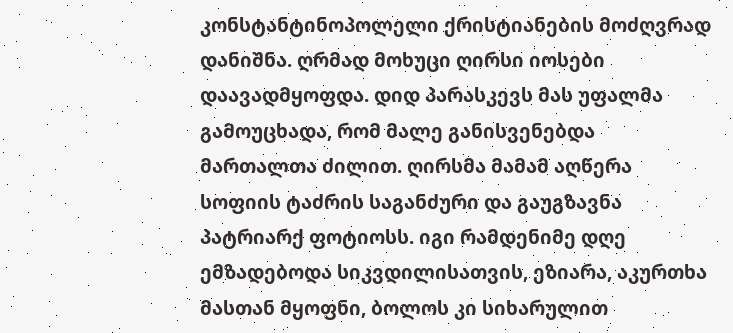კონსტანტინოპოლელი ქრისტიანების მოძღვრად დანიშნა. ღრმად მოხუცი ღირსი იოსები დაავადმყოფდა. დიდ პარასკევს მას უფალმა გამოუცხადა, რომ მალე განისვენებდა მართალთა ძილით. ღირსმა მამამ აღწერა სოფიის ტაძრის საგანძური და გაუგზავნა პატრიარქ ფოტიოსს. იგი რამდენიმე დღე ემზადებოდა სიკვდილისათვის, ეზიარა, აკურთხა მასთან მყოფნი, ბოლოს კი სიხარულით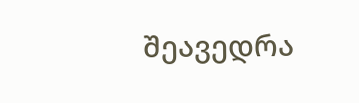შეავედრა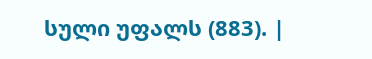სული უფალს (883). |